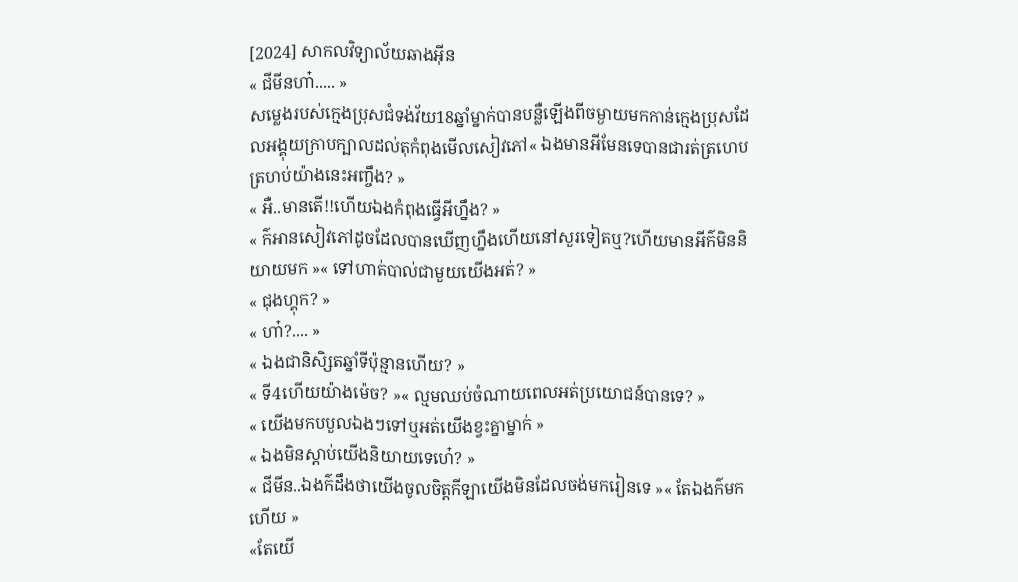[2024] សាកលវិទ្យាល័យឆាងអុីន
« ជីមីនហា៎..... »
សម្លេងរបស់ក្មេងប្រុសជំទង់វ័យ18ឆ្នាំម្នាក់បានបន្លឺឡើងពីចម្ងាយមកកាន់ក្មេងប្រុសដែលអង្គុយក្រាបក្បាលដល់តុកំពុងមើលសៀវភៅ« ឯងមានអីមែនទេបានជារត់ត្រហេបត្រហប់យ៉ាងនេះអញ្ចឹង? »
« អឺ..មានតើ!!ហើយឯងកំពុងធ្វើអីហ្នឹង? »
« ក៌អានសៀវភៅដូចដែលបានឃើញហ្នឹងហើយនៅសួរទៀតឬ?ហើយមានអីក៌មិននិយាយមក »« ទៅហាត់បាល់ជាមួយយើងអត់? »
« ជុងហ្គុក? »
« ហា៎?.... »
« ឯងជានិសិ្សតឆ្នាំទីប៉ុន្មានហើយ? »
« ទី4ហើយយ៉ាងម៉េច? »« ល្មមឈប់ចំណាយពេលអត់ប្រយោជន៍បានទេ? »
« យើងមកបបួលឯងៗទៅឬអត់យើងខ្វះគ្នាម្នាក់ »
« ឯងមិនស្តាប់យើងនិយាយទេហេ៎? »
« ជីមីន..ឯងក៌ដឹងថាយើងចូលចិត្តកីឡាយើងមិនដែលចង់មករៀនទេ »« តែឯងក៌មកហើយ »
«តែយើ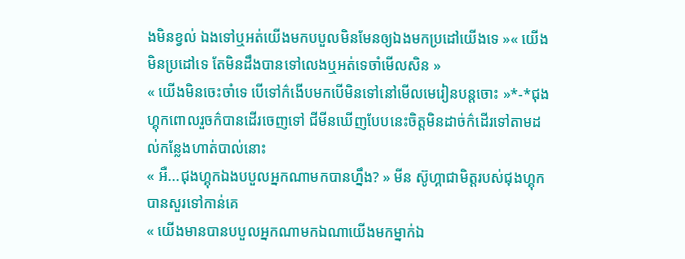ងមិនខ្វល់ ឯងទៅឬអត់យើងមកបបួលមិនមែនឲ្យឯងមកប្រដៅយើងទេ »« យើងមិនប្រដៅទេ តែមិនដឹងបានទៅលេងឬអត់ទេចាំមើលសិន »
« យើងមិនចេះចាំទេ បើទៅក៌ងើបមកបើមិនទៅនៅមើលមេរៀនបន្តចោះ »*-*ជុងហ្គុកពោលរួចក៌បានដើរចេញទៅ ជីមីនឃើញបែបនេះចិត្តមិនដាច់ក៌ដើរទៅតាមដល់កន្លែងហាត់បាល់នោះ
« អឺ...ជុងហ្គុកឯងបបួលអ្នកណាមកបានហ្នឹង? » មីន ស៊ូហ្គាជាមិត្តរបស់ជុងហ្គុកបានសួរទៅកាន់គេ
« យើងមានបានបបួលអ្នកណាមកឯណាយើងមកម្នាក់ឯ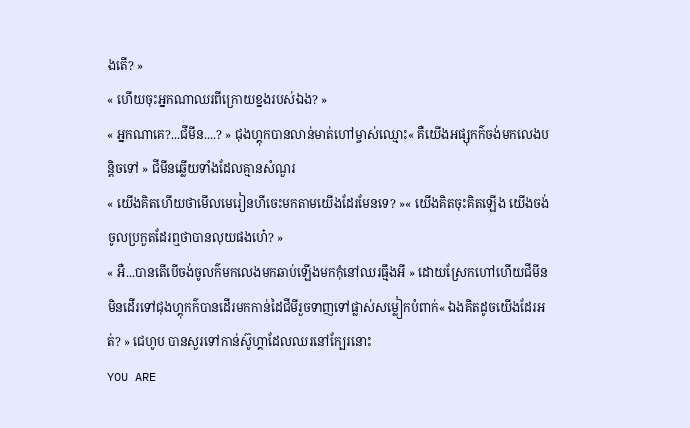ងតើ? »
« ហើយចុះអ្នកណាឈរពីក្រោយខ្នងរបស់ឯង? »
« អ្នកណាគេ?...ជីមីន....? » ជុងហ្គុកបានលាន់មាត់ហៅម្ចាស់ឈ្មោះ« គឺយើងអផ្សុកក៌ចង់មកលេងបន្តិចទៅ » ជីមីនឆ្លើយទាំងដែលគ្មានសំណួរ
« យើងគិតហើយថាមើលមេរៀនហីចេះមកតាមយើងដែរមែនទេ? »« យើងគិតចុះគិតឡើង យើងចង់ចូលប្រកួតដែរឮថាបានលុយផងហេ៎? »
« អឺ...បានតើបើចង់ចូលក៌មកលេងមកឆាប់ឡើងមកកុំនៅឈរធ្មឹងអី » ដោយស្រែកហៅហើយជីមីនមិនដើរទៅជុងហ្គុកក៌បានដើរមកកាន់ដៃជីមីរួចទាញទៅផ្លាស់សម្លៀកបំពាក់« ឯងគិតដូចយើងដែរអត់? » ជេហូប បានសួរទៅកាន់ស៊ូហ្គាដែលឈរនៅក្បែរនោះ
YOU ARE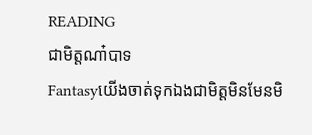READING
ជាមិត្តណា៎បាទ
Fantasyយើងចាត់ទុកឯងជាមិត្តមិនមែនមិ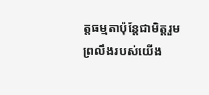ត្តធម្មតាប៉ុន្តែជាមិត្តរួមព្រលឹងរបស់យើង